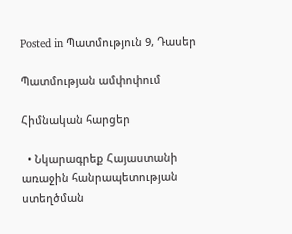Posted in Պատմություն 9, Դասեր

Պատմության ամփոփում

Հիմնական հարցեր

  • Նկարագրեք Հայաստանի առաջին հանրապետության ստեղծման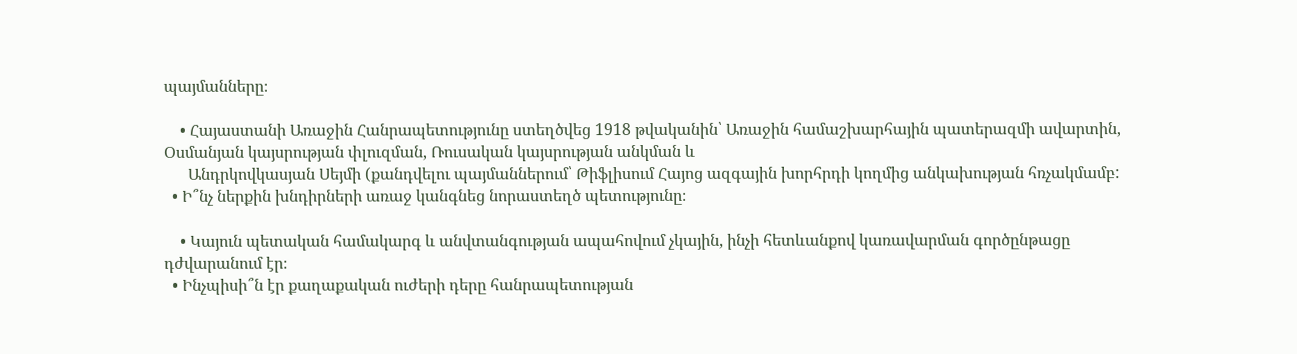պայմանները։

    • Հայաստանի Առաջին Հանրապետությունը ստեղծվեց 1918 թվականին՝ Առաջին համաշխարհային պատերազմի ավարտին, Օսմանյան կայսրության փլուզման, Ռուսական կայսրության անկման և
      Անդրկովկասյան Սեյմի (քանդվելու պայմաններում՝ Թիֆլիսում Հայոց ազգային խորհրդի կողմից անկախության հռչակմամբ:
  • Ի՞նչ ներքին խնդիրների առաջ կանգնեց նորաստեղծ պետությունը։

    • Կայուն պետական համակարգ և անվտանգության ապահովում չկային, ինչի հետևանքով կառավարման գործընթացը դժվարանում էր։
  • Ինչպիսի՞ն էր քաղաքական ուժերի դերը հանրապետության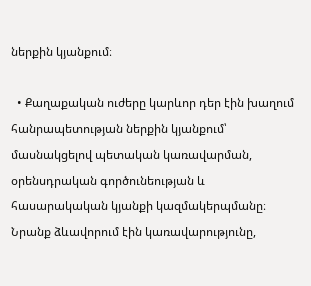ներքին կյանքում։

  • Քաղաքական ուժերը կարևոր դեր էին խաղում հանրապետության ներքին կյանքում՝ մասնակցելով պետական կառավարման, օրենսդրական գործունեության և հասարակական կյանքի կազմակերպմանը։ Նրանք ձևավորում էին կառավարությունը,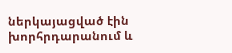ներկայացված էին խորհրդարանում և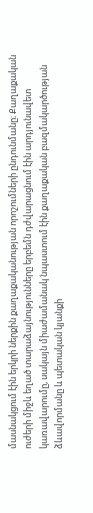մասնակցում էին երկրի ներքին քաղաքականության որոշումների ընդունմանը։ Քաղաքական ուժերի միջև եղած տարաձայնությունները երբեմն դժվարացնում էին արդյունավետ կառավարումը, սակայն միաժամանակ նպաստում էին քաղաքական բազմակարծության ձևավորմանը և պետական կյանքի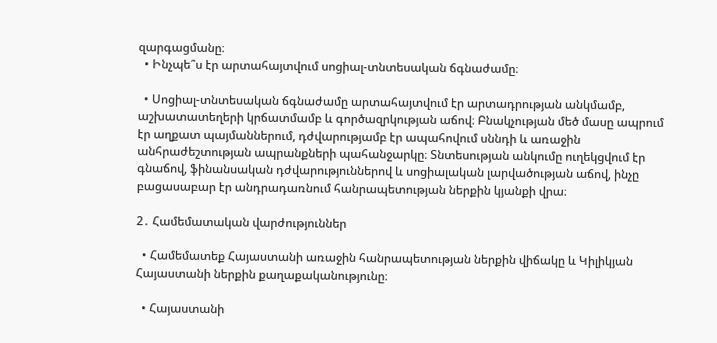զարգացմանը։
  • Ինչպե՞ս էր արտահայտվում սոցիալ-տնտեսական ճգնաժամը։

  • Սոցիալ-տնտեսական ճգնաժամը արտահայտվում էր արտադրության անկմամբ, աշխատատեղերի կրճատմամբ և գործազրկության աճով։ Բնակչության մեծ մասը ապրում էր աղքատ պայմաններում, դժվարությամբ էր ապահովում սննդի և առաջին անհրաժեշտության ապրանքների պահանջարկը։ Տնտեսության անկումը ուղեկցվում էր գնաճով, ֆինանսական դժվարություններով և սոցիալական լարվածության աճով, ինչը բացասաբար էր անդրադառնում հանրապետության ներքին կյանքի վրա։

2․ Համեմատական վարժություններ

  • Համեմատեք Հայաստանի առաջին հանրապետության ներքին վիճակը և Կիլիկյան Հայաստանի ներքին քաղաքականությունը։

  • Հայաստանի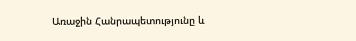Առաջին Հանրապետությունը և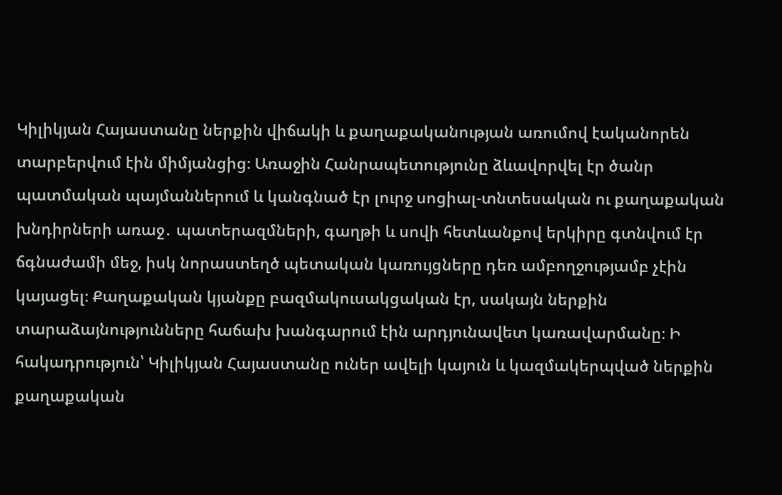Կիլիկյան Հայաստանը ներքին վիճակի և քաղաքականության առումով էականորեն տարբերվում էին միմյանցից։ Առաջին Հանրապետությունը ձևավորվել էր ծանր պատմական պայմաններում և կանգնած էր լուրջ սոցիալ-տնտեսական ու քաղաքական խնդիրների առաջ․ պատերազմների, գաղթի և սովի հետևանքով երկիրը գտնվում էր ճգնաժամի մեջ, իսկ նորաստեղծ պետական կառույցները դեռ ամբողջությամբ չէին կայացել։ Քաղաքական կյանքը բազմակուսակցական էր, սակայն ներքին տարաձայնությունները հաճախ խանգարում էին արդյունավետ կառավարմանը։ Ի հակադրություն՝ Կիլիկյան Հայաստանը ուներ ավելի կայուն և կազմակերպված ներքին քաղաքական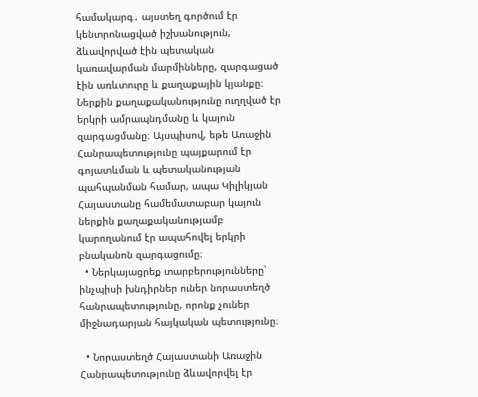համակարգ․ այստեղ գործում էր կենտրոնացված իշխանություն, ձևավորված էին պետական կառավարման մարմինները, զարգացած էին առևտուրը և քաղաքային կյանքը։ Ներքին քաղաքականությունը ուղղված էր երկրի ամրապնդմանը և կայուն զարգացմանը։ Այսպիսով, եթե Առաջին Հանրապետությունը պայքարում էր գոյատևման և պետականության պահպանման համար, ապա Կիլիկյան Հայաստանը համեմատաբար կայուն ներքին քաղաքականությամբ կարողանում էր ապահովել երկրի բնականոն զարգացումը։
  • Ներկայացրեք տարբերությունները՝ ինչպիսի խնդիրներ ուներ նորաստեղծ հանրապետությունը, որոնք չուներ միջնադարյան հայկական պետությունը։

  • Նորաստեղծ Հայաստանի Առաջին Հանրապետությունը ձևավորվել էր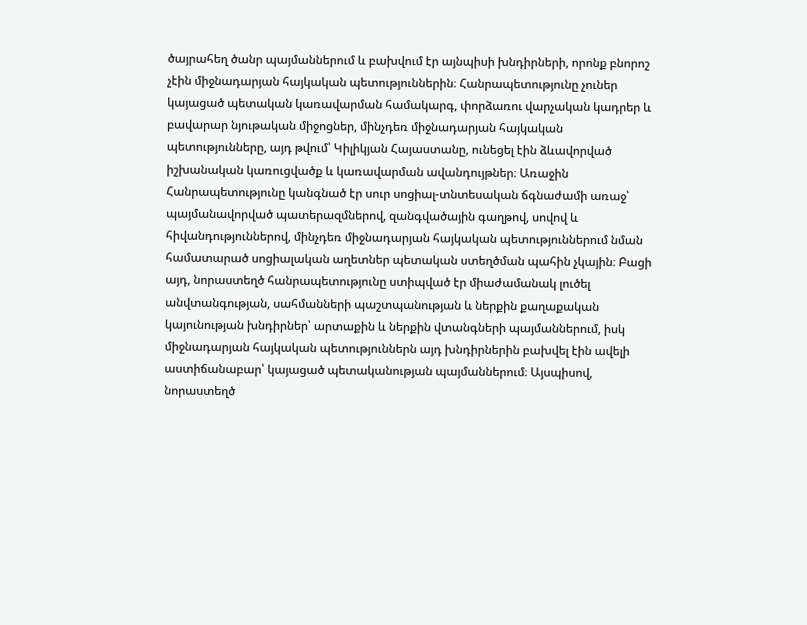ծայրահեղ ծանր պայմաններում և բախվում էր այնպիսի խնդիրների, որոնք բնորոշ չէին միջնադարյան հայկական պետություններին։ Հանրապետությունը չուներ կայացած պետական կառավարման համակարգ, փորձառու վարչական կադրեր և բավարար նյութական միջոցներ, մինչդեռ միջնադարյան հայկական պետությունները, այդ թվում՝ Կիլիկյան Հայաստանը, ունեցել էին ձևավորված իշխանական կառուցվածք և կառավարման ավանդույթներ։ Առաջին Հանրապետությունը կանգնած էր սուր սոցիալ-տնտեսական ճգնաժամի առաջ՝ պայմանավորված պատերազմներով, զանգվածային գաղթով, սովով և հիվանդություններով, մինչդեռ միջնադարյան հայկական պետություններում նման համատարած սոցիալական աղետներ պետական ստեղծման պահին չկային։ Բացի այդ, նորաստեղծ հանրապետությունը ստիպված էր միաժամանակ լուծել անվտանգության, սահմանների պաշտպանության և ներքին քաղաքական կայունության խնդիրներ՝ արտաքին և ներքին վտանգների պայմաններում, իսկ միջնադարյան հայկական պետություններն այդ խնդիրներին բախվել էին ավելի աստիճանաբար՝ կայացած պետականության պայմաններում։ Այսպիսով, նորաստեղծ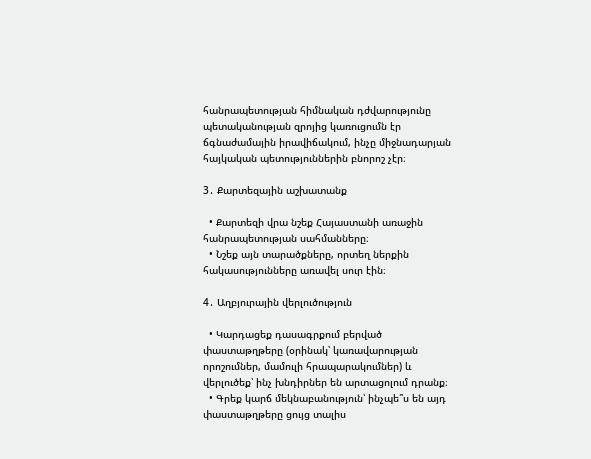հանրապետության հիմնական դժվարությունը պետականության զրոյից կառուցումն էր ճգնաժամային իրավիճակում, ինչը միջնադարյան հայկական պետություններին բնորոշ չէր։

3․ Քարտեզային աշխատանք

  • Քարտեզի վրա նշեք Հայաստանի առաջին հանրապետության սահմանները։
  • Նշեք այն տարածքները, որտեղ ներքին հակասությունները առավել սուր էին։

4․ Աղբյուրային վերլուծություն

  • Կարդացեք դասագրքում բերված փաստաթղթերը (օրինակ՝ կառավարության որոշումներ, մամուլի հրապարակումներ) և վերլուծեք՝ ինչ խնդիրներ են արտացոլում դրանք։
  • Գրեք կարճ մեկնաբանություն՝ ինչպե՞ս են այդ փաստաթղթերը ցույց տալիս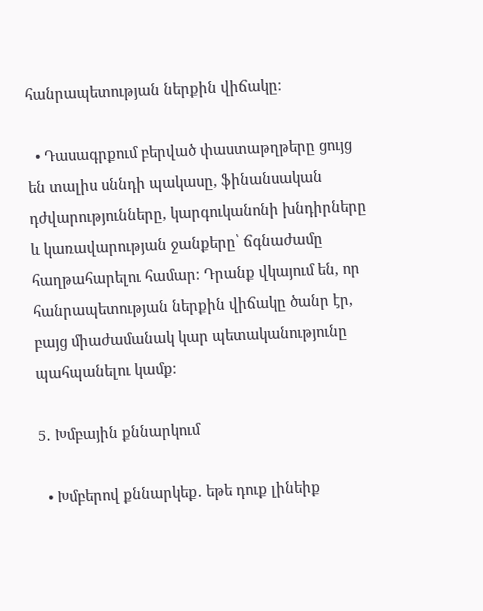հանրապետության ներքին վիճակը։

  • Դասագրքում բերված փաստաթղթերը ցույց են տալիս սննդի պակասը, ֆինանսական դժվարությունները, կարգուկանոնի խնդիրները և կառավարության ջանքերը՝ ճգնաժամը հաղթահարելու համար։ Դրանք վկայում են, որ հանրապետության ներքին վիճակը ծանր էր, բայց միաժամանակ կար պետականությունը պահպանելու կամք։

5․ Խմբային քննարկում

  • Խմբերով քննարկեք․ եթե դուք լինեիք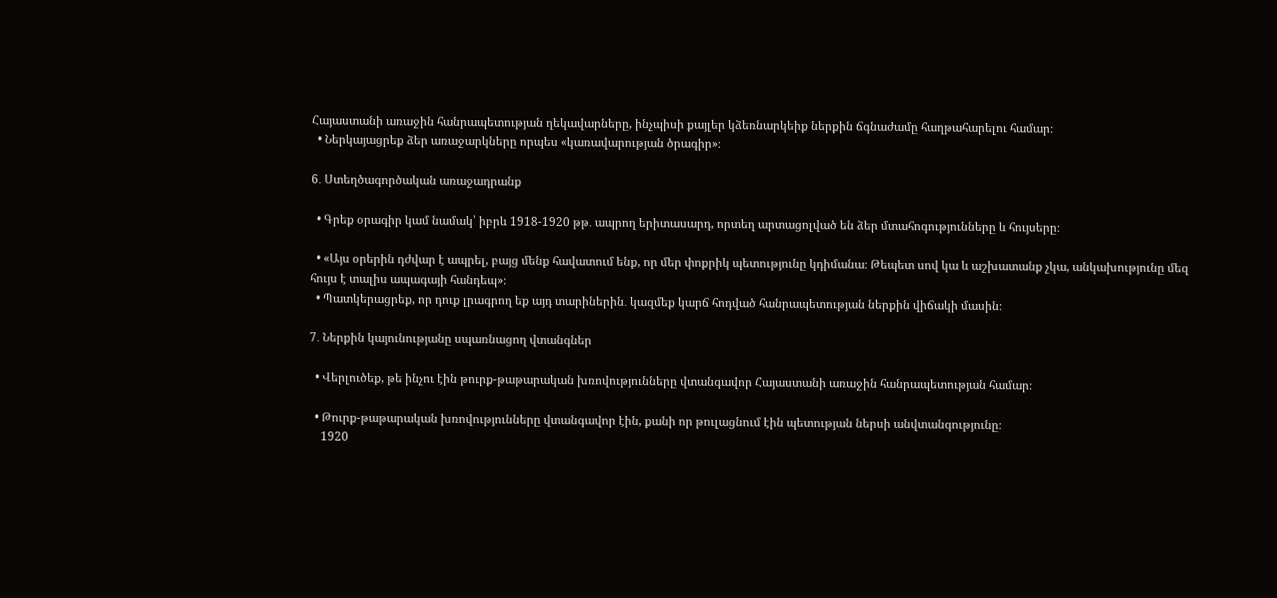Հայաստանի առաջին հանրապետության ղեկավարները, ինչպիսի քայլեր կձեռնարկեիք ներքին ճգնաժամը հաղթահարելու համար։
  • Ներկայացրեք ձեր առաջարկները որպես «կառավարության ծրագիր»։

6․ Ստեղծագործական առաջադրանք

  • Գրեք օրագիր կամ նամակ՝ իբրև 1918-1920 թթ․ ապրող երիտասարդ, որտեղ արտացոլված են ձեր մտահոգությունները և հույսերը։

  • «Այս օրերին դժվար է ապրել, բայց մենք հավատում ենք, որ մեր փոքրիկ պետությունը կդիմանա։ Թեպետ սով կա և աշխատանք չկա, անկախությունը մեզ հույս է տալիս ապագայի հանդեպ»։
  • Պատկերացրեք, որ դուք լրագրող եք այդ տարիներին․ կազմեք կարճ հոդված հանրապետության ներքին վիճակի մասին։

7․ Ներքին կայունությանը սպառնացող վտանգներ

  • Վերլուծեք, թե ինչու էին թուրք-թաթարական խռովությունները վտանգավոր Հայաստանի առաջին հանրապետության համար։

  • Թուրք-թաթարական խռովությունները վտանգավոր էին, քանի որ թուլացնում էին պետության ներսի անվտանգությունը։
    1920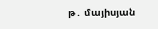թ․ մայիսյան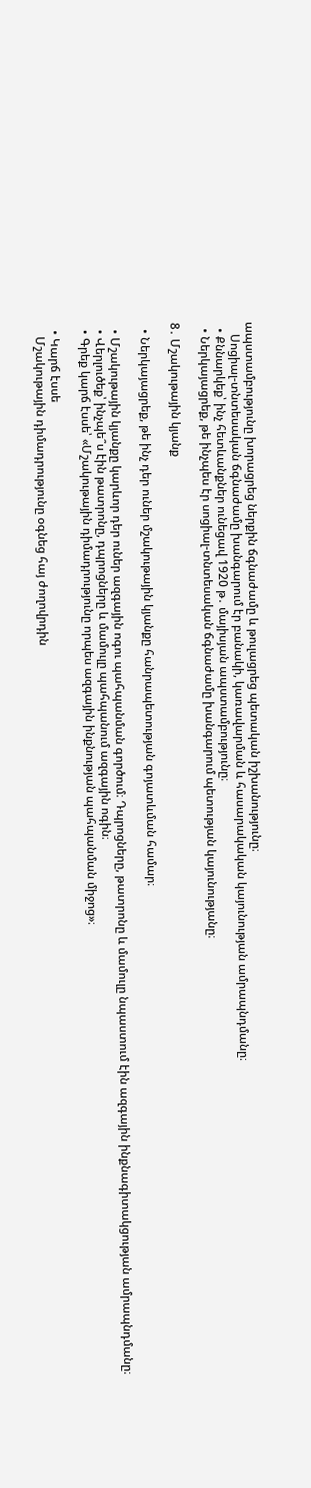ապստամբությունը խորացրեց ներքին ճգնաժամը և թուլացրեց պետական իշխանությունը։
    Սոցիալ-տնտեսական ճգնաժամը խանգարում էր բանակի, կառավարման և հասարակական կայունության ամրապնդմանը։
  • Քննարկեք՝ ինչ հետևանքներ ունեցավ 1920 թ․ մայիսյան ապստամբությունը։
  • Ներկայացրեք, թե ինչպես էր սոցիալ-տնտեսական ճգնաժամը խանգարում պետության կայունությանը։

8․ Մշակութային կյանք

  • Ներկայացրեք, թե ինչ դեր ուներ մշակութային կյանքը հանրապետության գոյատևման համար։

  • Մշակութային կյանքը կարևոր դեր ուներ ազգային ոգու պահպանման գործում։ Դպրոցները, թատրոնը և մամուլը նպաստում էին ազգային ինքնագիտակցության ամրապնդմանը։
  • Վերլուծեք՝ ինչպե՞ս էին թատրոնը, դպրոցները և մամուլը պահպանում ազգային ոգին։
  • Գրեք կարճ էսսե՝ «Մշակութային դիմադրությունը որպես ազգային ինքնության պահպանման միջոց»։

  • Կարճ էսսե
    Մշակութային դիմադրությունը օգնեց հայ ժողովրդին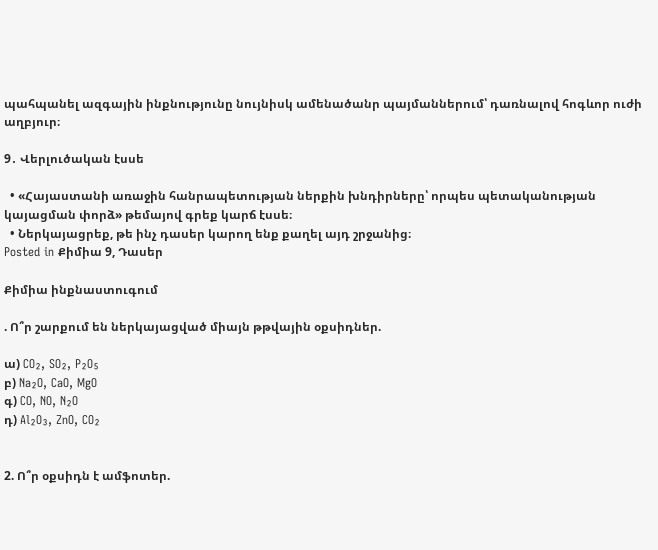պահպանել ազգային ինքնությունը նույնիսկ ամենածանր պայմաններում՝ դառնալով հոգևոր ուժի աղբյուր։

9․ Վերլուծական էսսե

  • «Հայաստանի առաջին հանրապետության ներքին խնդիրները՝ որպես պետականության կայացման փորձ» թեմայով գրեք կարճ էսսե։
  • Ներկայացրեք, թե ինչ դասեր կարող ենք քաղել այդ շրջանից։
Posted in Քիմիա 9, Դասեր

Քիմիա ինքնաստուգում

. Ո՞ր շարքում են ներկայացված միայն թթվային օքսիդներ.

ա) CO₂, SO₂, P₂O₅
բ) Na₂O, CaO, MgO
գ) CO, NO, N₂O
դ) Al₂O₃, ZnO, CO₂


2. Ո՞ր օքսիդն է ամֆոտեր.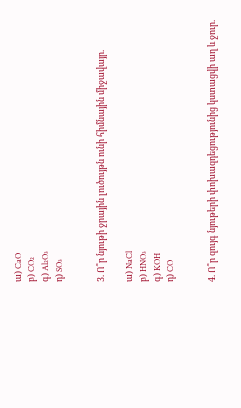ա) CaO
բ) CO₂
գ) Al₂O₃
դ) SO₃


3. Ո՞ր նյութի ջրային լուծույթն ունի հիմնային միջավայր.

ա) NaCl
բ) HNO₃
գ) KOH
դ) CO


4. Ո՞ր զույգ նյութերի փոխազդեցությունից կստացվի աղ և ջուր.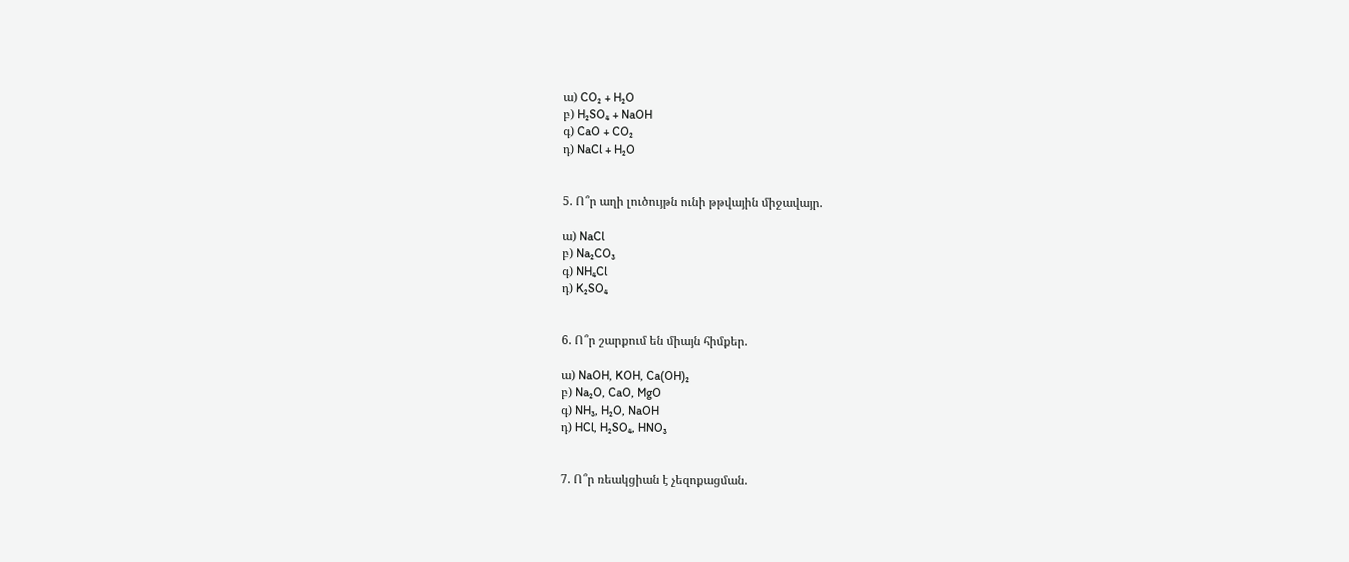ա) CO₂ + H₂O
բ) H₂SO₄ + NaOH
գ) CaO + CO₂
դ) NaCl + H₂O


5. Ո՞ր աղի լուծույթն ունի թթվային միջավայր.

ա) NaCl
բ) Na₂CO₃
գ) NH₄Cl
դ) K₂SO₄


6. Ո՞ր շարքում են միայն հիմքեր.

ա) NaOH, KOH, Ca(OH)₂
բ) Na₂O, CaO, MgO
գ) NH₃, H₂O, NaOH
դ) HCl, H₂SO₄, HNO₃


7. Ո՞ր ռեակցիան է չեզոքացման.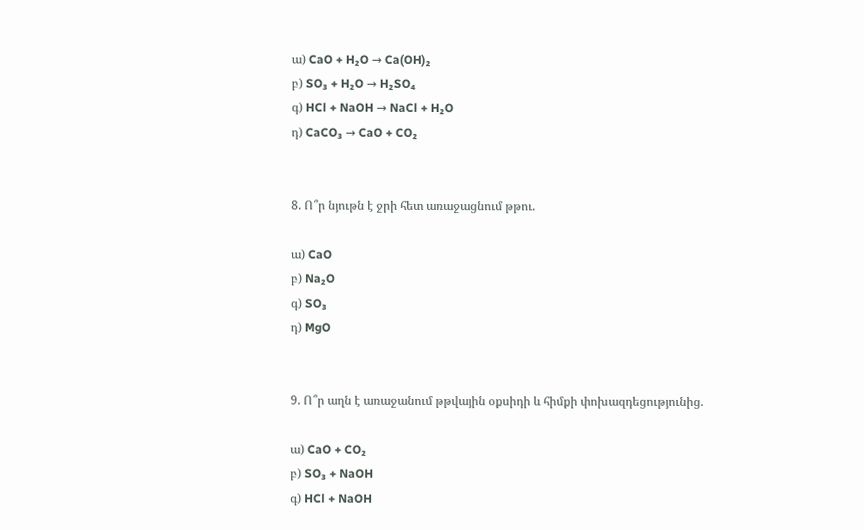ա) CaO + H₂O → Ca(OH)₂
բ) SO₃ + H₂O → H₂SO₄
գ) HCl + NaOH → NaCl + H₂O
դ) CaCO₃ → CaO + CO₂


8. Ո՞ր նյութն է ջրի հետ առաջացնում թթու.

ա) CaO
բ) Na₂O
գ) SO₃
դ) MgO


9. Ո՞ր աղն է առաջանում թթվային օքսիդի և հիմքի փոխազդեցությունից.

ա) CaO + CO₂
բ) SO₃ + NaOH
գ) HCl + NaOH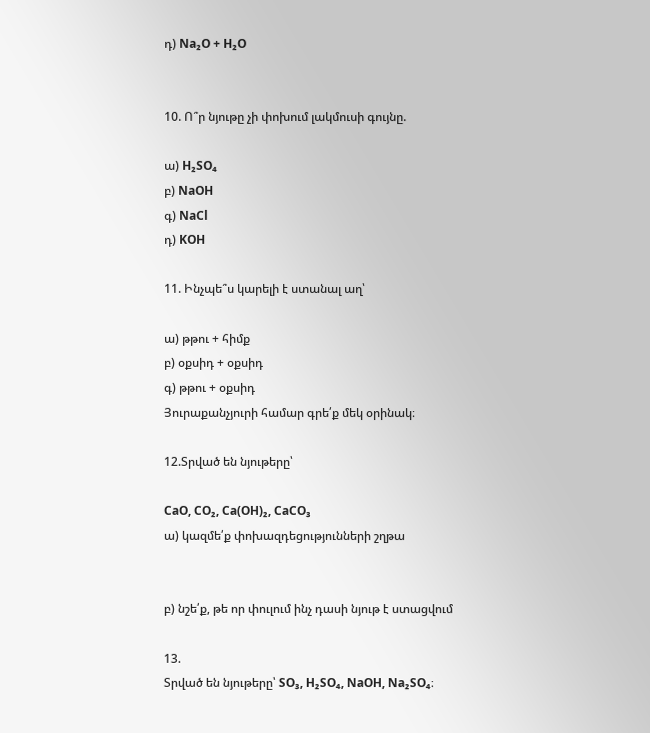դ) Na₂O + H₂O


10. Ո՞ր նյութը չի փոխում լակմուսի գույնը.

ա) H₂SO₄
բ) NaOH
գ) NaCl
դ) KOH

11. Ինչպե՞ս կարելի է ստանալ աղ՝

ա) թթու + հիմք
բ) օքսիդ + օքսիդ
գ) թթու + օքսիդ
Յուրաքանչյուրի համար գրե՛ք մեկ օրինակ։

12.Տրված են նյութերը՝

CaO, CO₂, Ca(OH)₂, CaCO₃
ա) կազմե՛ք փոխազդեցությունների շղթա


բ) նշե՛ք, թե որ փուլում ինչ դասի նյութ է ստացվում

13.
Տրված են նյութերը՝ SO₃, H₂SO₄, NaOH, Na₂SO₄։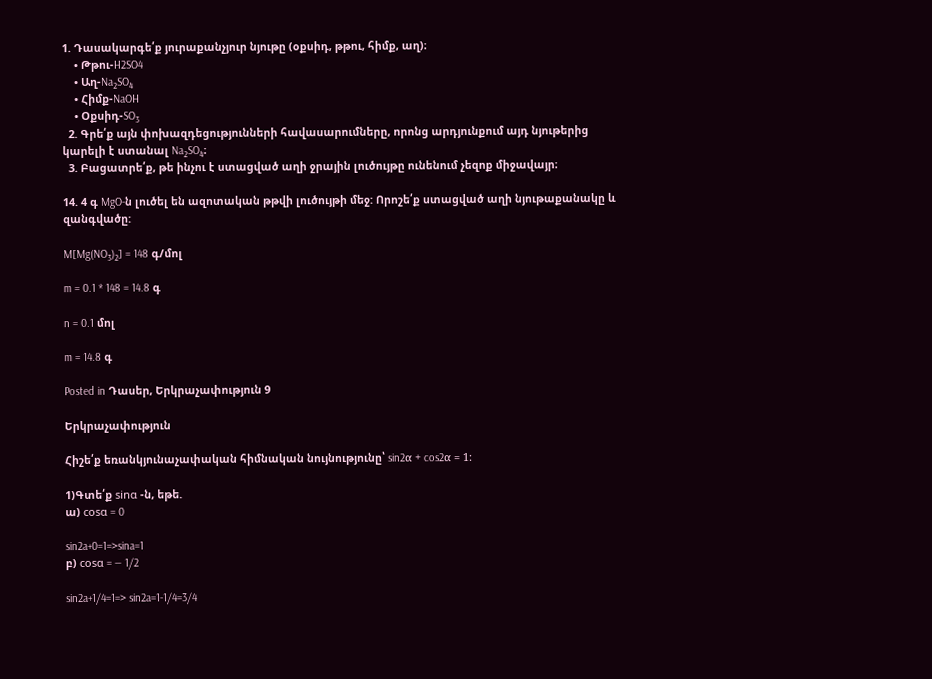1. Դասակարգե՛ք յուրաքանչյուր նյութը (օքսիդ, թթու, հիմք, աղ)։
    • Թթու-H2SO4
    • Աղ-Na₂SO₄
    • Հիմք-NaOH
    • Օքսիդ-SO₃
  2. Գրե՛ք այն փոխազդեցությունների հավասարումները, որոնց արդյունքում այդ նյութերից կարելի է ստանալ Na₂SO₄։
  3. Բացատրե՛ք, թե ինչու է ստացված աղի ջրային լուծույթը ունենում չեզոք միջավայր։

14. 4 գ MgO-ն լուծել են ազոտական թթվի լուծույթի մեջ: Որոշե՛ք ստացված աղի նյութաքանակը և զանգվածը:

M[Mg(NO₃)₂] = 148 գ/մոլ

m = 0.1 * 148 = 14.8 գ

n = 0.1 մոլ

m = 14.8 գ

Posted in Դասեր, Երկրաչափություն 9

Երկրաչափություն

Հիշե՛ք եռանկյունաչափական հիմնական նույնությունը՝ sin2α + cos2α = 1:

1)Գտե՛ք sinɑ -ն, եթե.
ա) cosɑ = 0

sin2a+0=1=>sina=1
բ) cosɑ = — 1/2

sin2a+1/4=1=> sin2a=1-1/4=3/4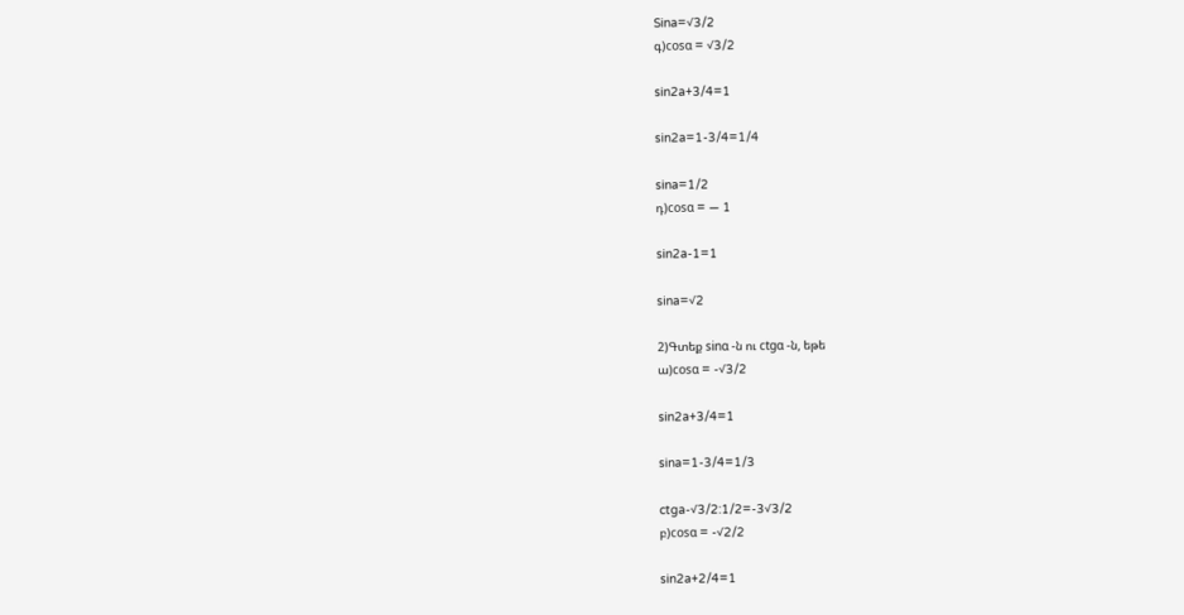Sina=√3/2
գ)cosɑ = √3/2

sin2a+3/4=1

sin2a=1-3/4=1/4

sina=1/2
դ)cosɑ = — 1

sin2a-1=1

sina=√2

2)Գտեք sinɑ -ն ու ctgɑ -ն, եթե
ա)cosɑ = -√3/2

sin2a+3/4=1

sina=1-3/4=1/3

ctga-√3/2:1/2=-3√3/2
բ)cosɑ = -√2/2

sin2a+2/4=1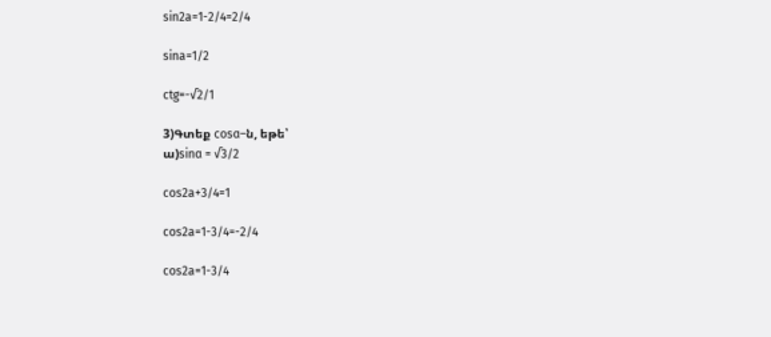sin2a=1-2/4=2/4

sina=1/2

ctg=-√2/1

3)Գտեք cosɑ–ն, եթե՝
ա)sinɑ = √3/2

cos2a+3/4=1

cos2a=1-3/4=-2/4

cos2a=1-3/4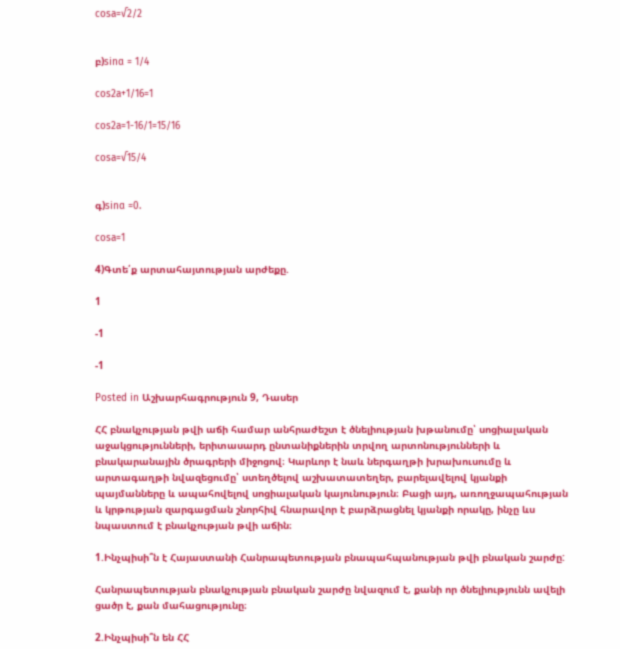cosa=√2/2


բ)sinɑ = 1/4

cos2a+1/16=1

cos2a=1-16/1=15/16

cosa=√15/4


գ)sinɑ =0.

cosa=1

4)Գտե՛ք արտահայտության արժեքը.

1

-1

-1

Posted in Աշխարհագրություն 9, Դասեր

ՀՀ բնակչության թվի աճի համար անհրաժեշտ է ծնելիության խթանումը՝ սոցիալական աջակցությունների, երիտասարդ ընտանիքներին տրվող արտոնությունների և բնակարանային ծրագրերի միջոցով։ Կարևոր է նաև ներգաղթի խրախուսումը և արտագաղթի նվազեցումը՝ ստեղծելով աշխատատեղեր, բարելավելով կյանքի պայմանները և ապահովելով սոցիալական կայունություն։ Բացի այդ, առողջապահության և կրթության զարգացման շնորհիվ հնարավոր է բարձրացնել կյանքի որակը, ինչը ևս նպաստում է բնակչության թվի աճին։

1.Ինչպիսի՞ն է Հայաստանի Հանրապետության բնապահպանության թվի բնական շարժը:

Հանրապետության բնակչության բնական շարժը նվազում է, քանի որ ծնելիությունն ավելի ցածր է, քան մահացությունը։

2.Ինչպիսի՞ն են ՀՀ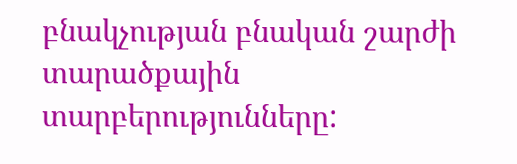բնակչության բնական շարժի տարածքային տարբերությունները: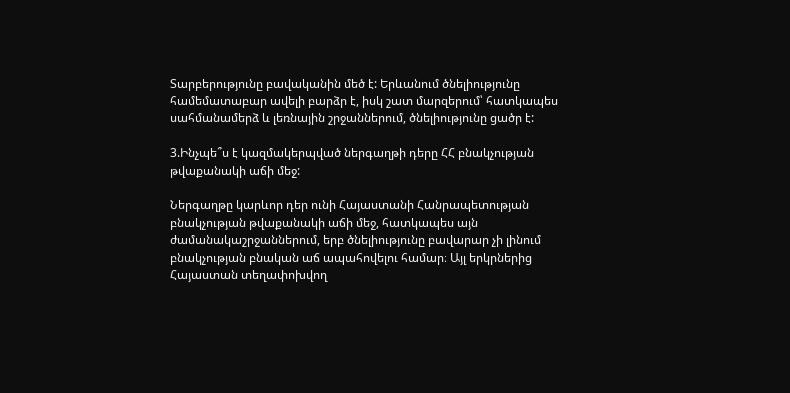Տարբերությունը բավականին մեծ է: Երևանում ծնելիությունը համեմատաբար ավելի բարձր է, իսկ շատ մարզերում՝ հատկապես սահմանամերձ և լեռնային շրջաններում, ծնելիությունը ցածր է:

3.Ինչպե՞ս է կազմակերպված ներգաղթի դերը ՀՀ բնակչության թվաքանակի աճի մեջ:

Ներգաղթը կարևոր դեր ունի Հայաստանի Հանրապետության բնակչության թվաքանակի աճի մեջ, հատկապես այն ժամանակաշրջաններում, երբ ծնելիությունը բավարար չի լինում բնակչության բնական աճ ապահովելու համար։ Այլ երկրներից Հայաստան տեղափոխվող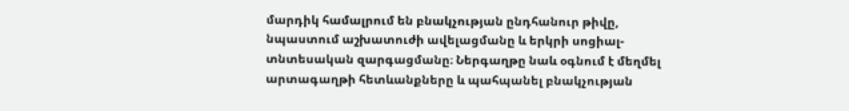մարդիկ համալրում են բնակչության ընդհանուր թիվը, նպաստում աշխատուժի ավելացմանը և երկրի սոցիալ-տնտեսական զարգացմանը։ Ներգաղթը նաև օգնում է մեղմել արտագաղթի հետևանքները և պահպանել բնակչության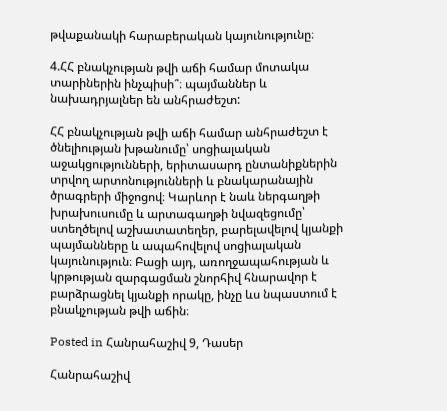թվաքանակի հարաբերական կայունությունը։

4.ՀՀ բնակչության թվի աճի համար մոտակա տարիներին ինչպիսի՞։ պայմաններ և նախադրյալներ են անհրաժեշտ:

ՀՀ բնակչության թվի աճի համար անհրաժեշտ է ծնելիության խթանումը՝ սոցիալական աջակցությունների, երիտասարդ ընտանիքներին տրվող արտոնությունների և բնակարանային ծրագրերի միջոցով։ Կարևոր է նաև ներգաղթի խրախուսումը և արտագաղթի նվազեցումը՝ ստեղծելով աշխատատեղեր, բարելավելով կյանքի պայմանները և ապահովելով սոցիալական կայունություն։ Բացի այդ, առողջապահության և կրթության զարգացման շնորհիվ հնարավոր է բարձրացնել կյանքի որակը, ինչը ևս նպաստում է բնակչության թվի աճին։

Posted in Հանրահաշիվ 9, Դասեր

Հանրահաշիվ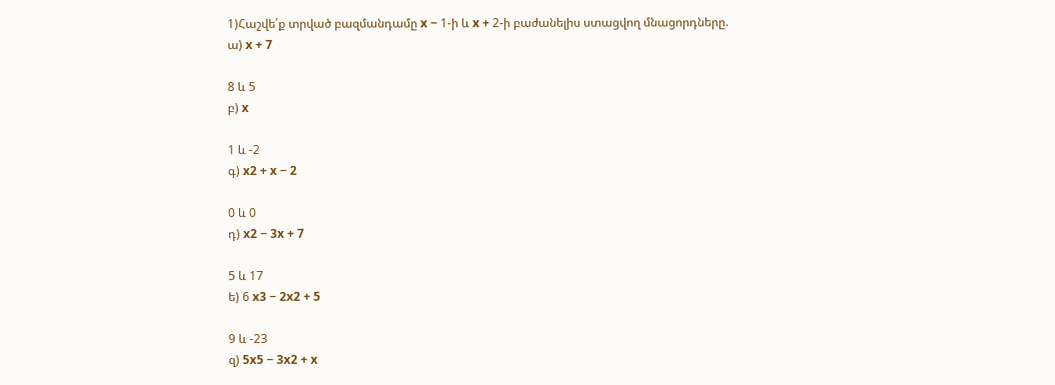1)Հաշվե՛ք տրված բազմանդամը x − 1-ի և x + 2-ի բաժանելիս ստացվող մնացորդները.
ա) x + 7

8 և 5
բ) x

1 և -2
գ) x2 + x − 2

0 և 0
դ) x2 − 3x + 7

5 և 17
ե) 6 x3 − 2x2 + 5

9 և -23
զ) 5x5 − 3x2 + x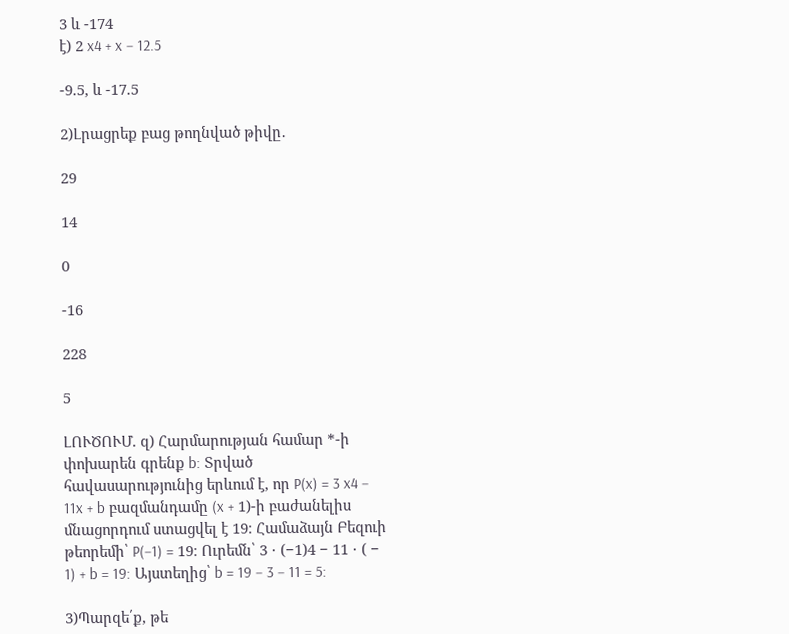3 և -174
է) 2 x4 + x − 12.5

-9.5, և -17.5

2)Լրացրեք բաց թողնված թիվը․

29

14

0

-16

228

5

ԼՈՒԾՈՒՄ. զ) Հարմարության համար *-ի փոխարեն գրենք b: Տրված հավասարությունից երևում է, որ P(x) = 3 x4 − 11x + b բազմանդամը (x + 1)-ի բաժանելիս մնացորդում ստացվել է 19։ Համաձայն Բեզուի թեորեմի՝ P(−1) = 19։ Ուրեմն՝ 3 ⋅ (−1)4 − 11 ⋅ ( − 1) + b = 19: Այստեղից՝ b = 19 − 3 − 11 = 5:

3)Պարզե՛ք, թե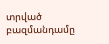տրված բազմանդամը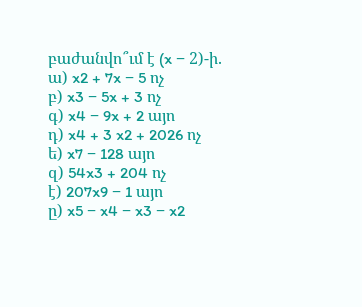բաժանվո՞ւմ է (x − 2)-ի.
ա) x2 + 7x − 5 ոչ
բ) x3 − 5x + 3 ոչ
գ) x4 − 9x + 2 այո
դ) x4 + 3 x2 + 2026 ոչ
ե) x7 − 128 այո
զ) 54x3 + 204 ոչ
է) 207x9 − 1 այո
ը) x5 − x4 − x3 − x2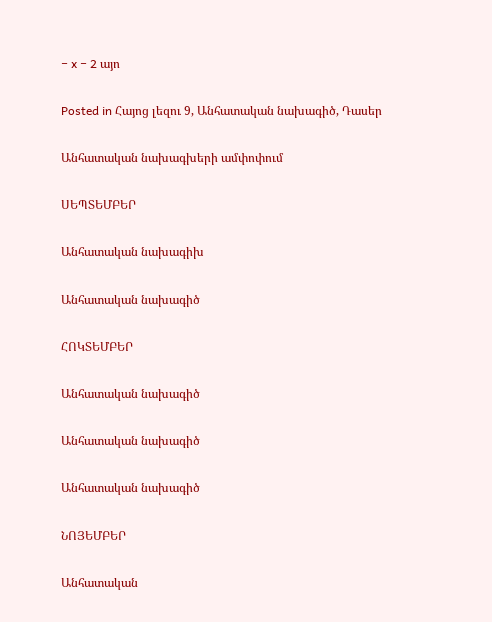− x − 2 այո

Posted in Հայոց լեզու 9, Անհատական նախագիծ, Դասեր

Անհատական նախագխերի ամփոփում

ՍԵՊՏԵՄԲԵՐ

Անհատական նախագիխ

Անհատական նախագիծ

ՀՈԿՏԵՄԲԵՐ

Անհատական նախագիծ

Անհատական նախագիծ

Անհատական նախագիծ

ՆՈՅԵՄԲԵՐ

Անհատական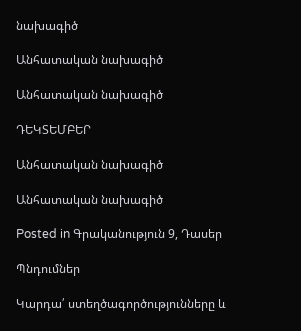նախագիծ

Անհատական նախագիծ

Անհատական նախագիծ

ԴԵԿՏԵՄԲԵՐ

Անհատական նախագիծ

Անհատական նախագիծ

Posted in Գրականություն 9, Դասեր

Պնդումներ

Կարդա՛ ստեղծագործությունները և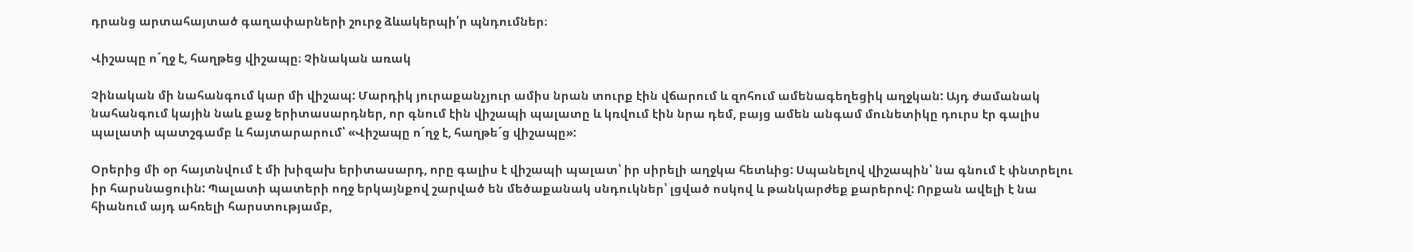դրանց արտահայտած գաղափարների շուրջ ձևակերպի՛ր պնդումներ։

Վիշապը ո´ղջ է, հաղթեց վիշապը։ Չինական առակ

Չինական մի նահանգում կար մի վիշապ: Մարդիկ յուրաքանչյուր ամիս նրան տուրք էին վճարում և զոհում ամենագեղեցիկ աղջկան: Այդ ժամանակ նահանգում կային նաև քաջ երիտասարդներ, որ գնում էին վիշապի պալատը և կռվում էին նրա դեմ, բայց ամեն անգամ մունետիկը դուրս էր գալիս պալատի պատշգամբ և հայտարարում՝ «Վիշապը ո´ղջ է, հաղթե´ց վիշապը»:

Օրերից մի օր հայտնվում է մի խիզախ երիտասարդ, որը գալիս է վիշապի պալատ՝ իր սիրելի աղջկա հետևից: Սպանելով վիշապին՝ նա գնում է փնտրելու իր հարսնացուին: Պալատի պատերի ողջ երկայնքով շարված են մեծաքանակ սնդուկներ՝ լցված ոսկով և թանկարժեք քարերով: Որքան ավելի է նա հիանում այդ ահռելի հարստությամբ,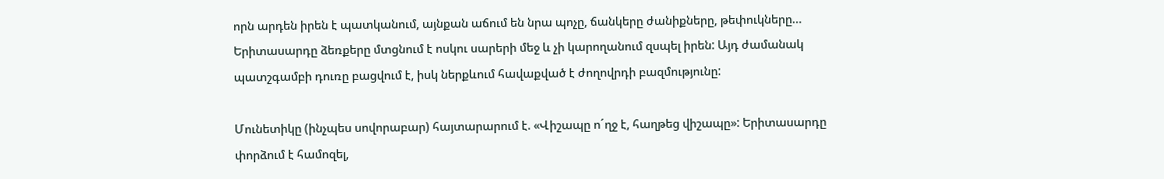որն արդեն իրեն է պատկանում, այնքան աճում են նրա պոչը, ճանկերը ժանիքները, թեփուկները… Երիտասարդը ձեռքերը մտցնում է ոսկու սարերի մեջ և չի կարողանում զսպել իրեն: Այդ ժամանակ պատշգամբի դուռը բացվում է, իսկ ներքևում հավաքված է ժողովրդի բազմությունը:

Մունետիկը (ինչպես սովորաբար) հայտարարում է. «Վիշապը ո´ղջ է, հաղթեց վիշապը»: Երիտասարդը փորձում է համոզել,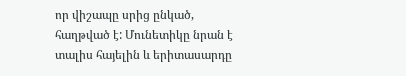որ վիշապը սրից ընկած, հաղթված է: Մունետիկը նրան է տալիս հայելին և երիտասարդը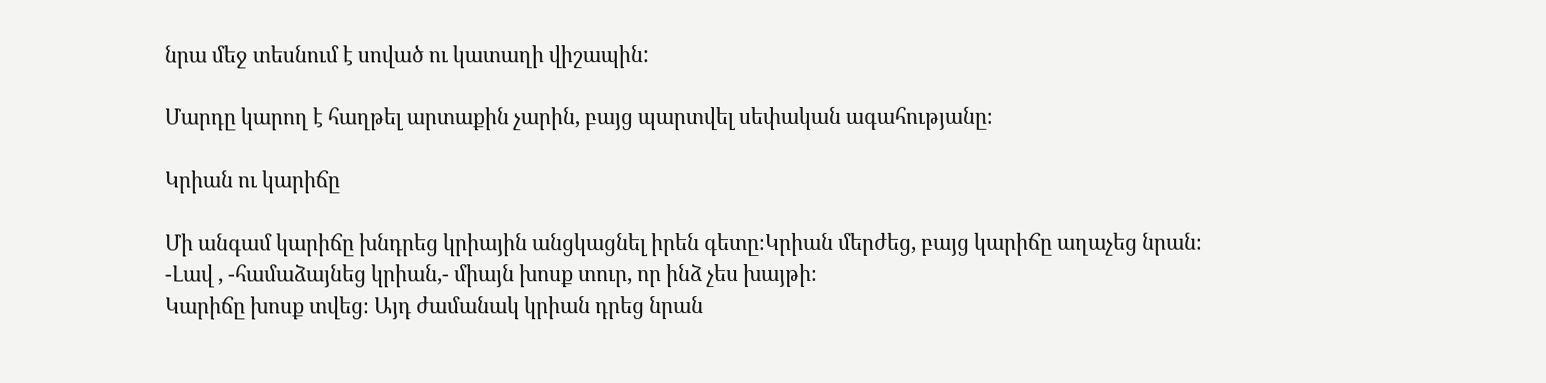նրա մեջ տեսնում է սոված ու կատաղի վիշապին:

Մարդը կարող է հաղթել արտաքին չարին, բայց պարտվել սեփական ագահությանը։

Կրիան ու կարիճը

Մի անգամ կարիճը խնդրեց կրիային անցկացնել իրեն գետը։Կրիան մերժեց, բայց կարիճը աղաչեց նրան։
-Լավ , -համաձայնեց կրիան,- միայն խոսք տուր, որ ինձ չես խայթի։
Կարիճը խոսք տվեց։ Այդ ժամանակ կրիան դրեց նրան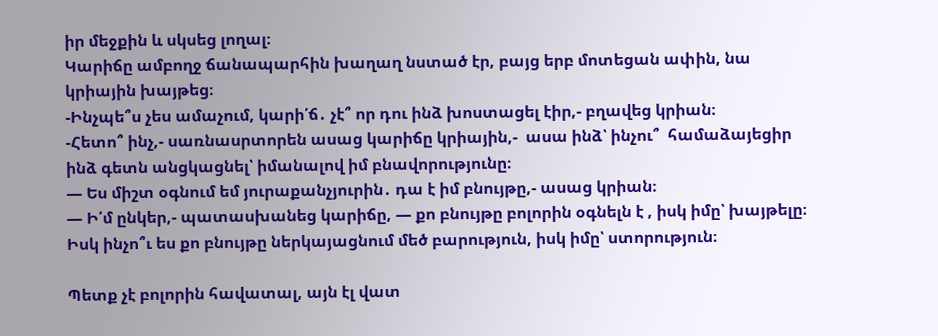իր մեջքին և սկսեց լողալ։
Կարիճը ամբողջ ճանապարհին խաղաղ նստած էր, բայց երբ մոտեցան ափին, նա կրիային խայթեց։
-Ինչպե՞ս չես ամաչում, կարի՛ճ․ չէ՞ որ դու ինձ խոստացել էիր,- բղավեց կրիան։
-Հետո՞ ինչ,- սառնասրտորեն ասաց կարիճը կրիային,-  ասա ինձ՝ ինչու՞  համաձայեցիր ինձ գետն անցկացնել՝ իմանալով իմ բնավորությունը։
— Ես միշտ օգնում եմ յուրաքանչյուրին․ դա է իմ բնույթը,- ասաց կրիան։
— Ի՛մ ընկեր,- պատասխանեց կարիճը, — քո բնույթը բոլորին օգնելն է , իսկ իմը՝ խայթելը։ Իսկ ինչո՞ւ ես քո բնույթը ներկայացնում մեծ բարություն, իսկ իմը՝ ստորություն։

Պետք չէ բոլորին հավատալ, այն էլ վատ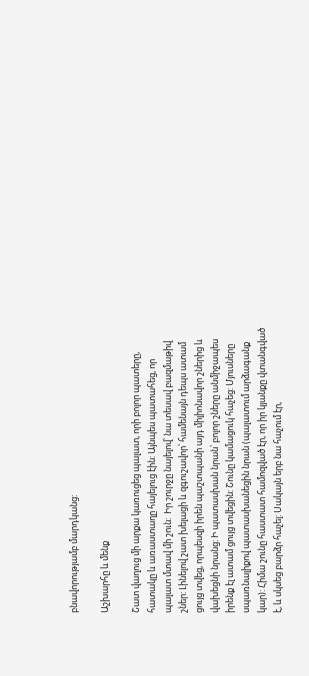բնավորությամբ մարդկանց:

Աշխարհը և մենք

Շատ վաղուց մի արքա կառուցեց պալատ, որի բոլոր պատերը, հատակը և առաստաղը հայելուց էին: Այնպես պատահեց, որ  պալատ մտավ մի շուն:  Իր շուրջը նայելով՝ նա տեսավ բազմաթիվ շներ: Լինելով շատ խելացի և զգուշավոր՝ համենայն դեպս ատամ ցույց տվեց, որպեսզի իրեն պաշտպանի այդ միլիոնավոր շներից և վախեցնի նրանց: Ի պատասխան նրան՝ բոլոր շները անմիջապես իրենք էլ ատամ ցույց տվեցին: Շունը կամացուկ հաչեց: Մյուսները սպառնալիքով պատասխանեցին նրան (պալատում արձագանք կար): Հիմա շունը հաստատ համոզված էր, որ իր կյանքը վտանգված է, և սկսեց բարձր հաչել: Սակայն երբ նա հաչում էր,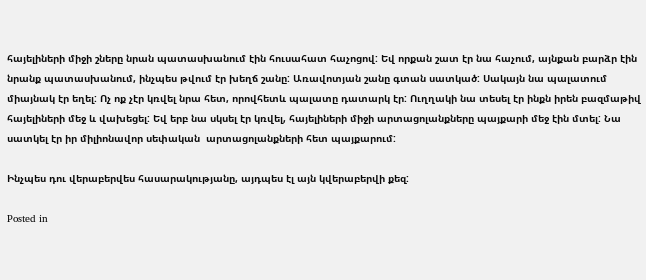հայելիների միջի շները նրան պատասխանում էին հուսահատ հաչոցով: Եվ որքան շատ էր նա հաչում, այնքան բարձր էին նրանք պատասխանում, ինչպես թվում էր խեղճ շանը: Առավոտյան շանը գտան սատկած: Սակայն նա պալատում միայնակ էր եղել: Ոչ ոք չէր կռվել նրա հետ, որովհետև պալատը դատարկ էր: Ուղղակի նա տեսել էր ինքն իրեն բազմաթիվ հայելիների մեջ և վախեցել: Եվ երբ նա սկսել էր կռվել, հայելիների միջի արտացոլանքները պայքարի մեջ էին մտել: Նա սատկել էր իր միլիոնավոր սեփական  արտացոլանքների հետ պայքարում:

Ինչպես դու վերաբերվես հասարակությանը, այդպես էլ այն կվերաբերվի քեզ:

Posted in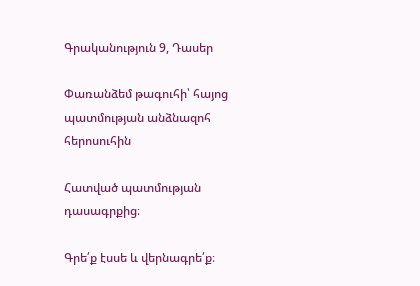Գրականություն 9, Դասեր

Փառանձեմ թագուհի՝ հայոց պատմության անձնազոհ հերոսուհին

Հատված պատմության դասագրքից։

Գրե՛ք էսսե և վերնագրե՛ք։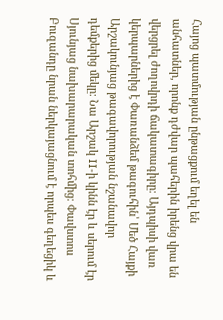Հայոց պատմության ընթացքում եղել են անհատներ, որոնք դժվար պահերին իրենց վրա են վերցրել ժողովրդի ճակատագիրը։ Այդպիսի վառ կերպարներից է Փառանձեմ թագուհին՝ Մեծ Հայքի Արշակունյաց թագավորության նշանավոր դեմքերից մեկը։ Նա Արշակ II-ի կինն էր և սերում էր Սյունյաց նախարարական տոհմից։ Փավստոս Բուզանդը նրան ներկայացնում է որպես գեղեցիկ և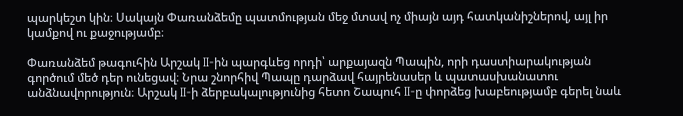պարկեշտ կին։ Սակայն Փառանձեմը պատմության մեջ մտավ ոչ միայն այդ հատկանիշներով, այլ իր կամքով ու քաջությամբ։

Փառանձեմ թագուհին Արշակ II-ին պարգևեց որդի՝ արքայազն Պապին, որի դաստիարակության գործում մեծ դեր ունեցավ։ Նրա շնորհիվ Պապը դարձավ հայրենասեր և պատասխանատու անձնավորություն։ Արշակ II-ի ձերբակալությունից հետո Շապուհ II-ը փորձեց խաբեությամբ գերել նաև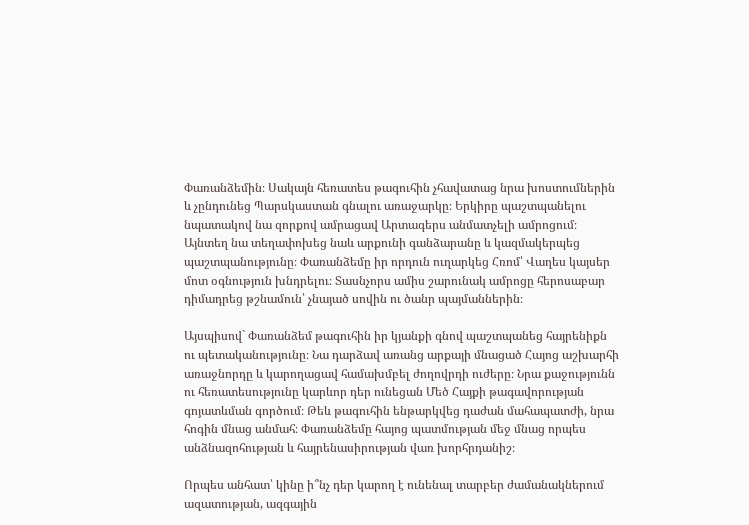Փառանձեմին։ Սակայն հեռատես թագուհին չհավատաց նրա խոստումներին և չընդունեց Պարսկաստան գնալու առաջարկը։ Երկիրը պաշտպանելու նպատակով նա զորքով ամրացավ Արտագերս անմատչելի ամրոցում։ Այնտեղ նա տեղափոխեց նաև արքունի գանձարանը և կազմակերպեց պաշտպանությունը։ Փառանձեմը իր որդուն ուղարկեց Հռոմ՝ Վաղես կայսեր մոտ օգնություն խնդրելու։ Տասնչորս ամիս շարունակ ամրոցը հերոսաբար դիմադրեց թշնամուն՝ չնայած սովին ու ծանր պայմաններին։

Այսպիսով` Փառանձեմ թագուհին իր կյանքի գնով պաշտպանեց հայրենիքն ու պետականությունը։ Նա դարձավ առանց արքայի մնացած Հայոց աշխարհի առաջնորդը և կարողացավ համախմբել ժողովրդի ուժերը։ Նրա քաջությունն ու հեռատեսությունը կարևոր դեր ունեցան Մեծ Հայքի թագավորության գոյատևման գործում։ Թեև թագուհին ենթարկվեց դաժան մահապատժի, նրա հոգին մնաց անմահ։ Փառանձեմը հայոց պատմության մեջ մնաց որպես անձնազոհության և հայրենասիրության վառ խորհրդանիշ։

Որպես անհատ՝ կինը ի՞նչ դեր կարող է ունենալ տարբեր ժամանակներում  ազատության, ազգային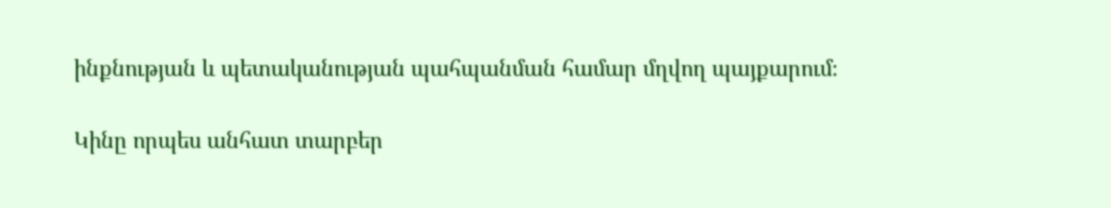ինքնության և պետականության պահպանման համար մղվող պայքարում։

Կինը որպես անհատ տարբեր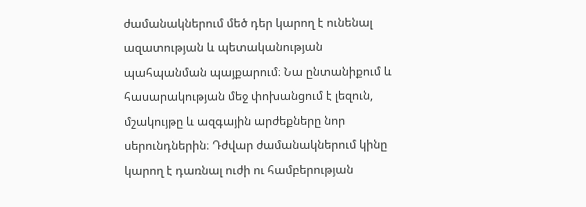ժամանակներում մեծ դեր կարող է ունենալ ազատության և պետականության պահպանման պայքարում։ Նա ընտանիքում և հասարակության մեջ փոխանցում է լեզուն, մշակույթը և ազգային արժեքները նոր սերունդներին։ Դժվար ժամանակներում կինը կարող է դառնալ ուժի ու համբերության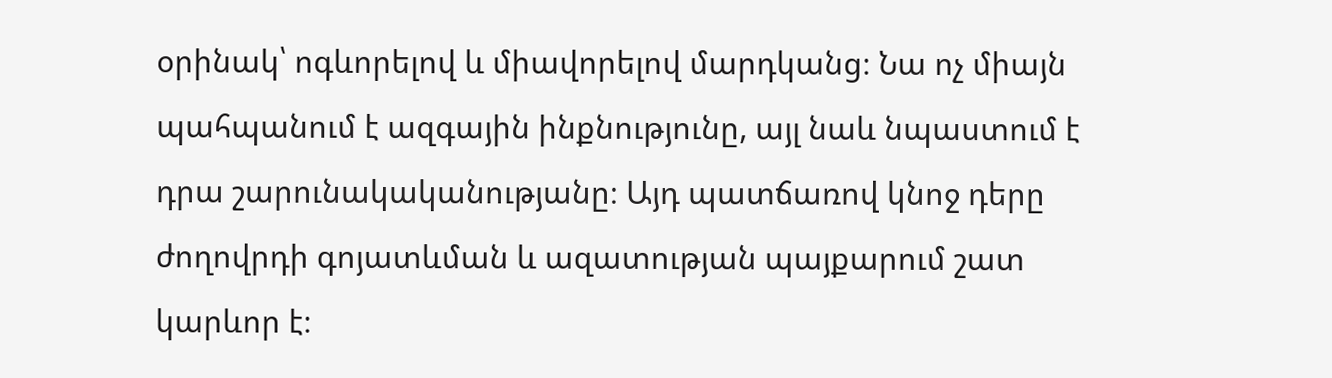օրինակ՝ ոգևորելով և միավորելով մարդկանց։ Նա ոչ միայն պահպանում է ազգային ինքնությունը, այլ նաև նպաստում է դրա շարունակականությանը։ Այդ պատճառով կնոջ դերը ժողովրդի գոյատևման և ազատության պայքարում շատ կարևոր է։